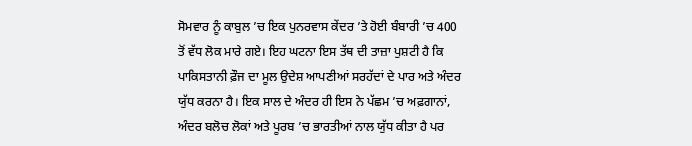ਸੋਮਵਾਰ ਨੂੰ ਕਾਬੁਲ ’ਚ ਇਕ ਪੁਨਰਵਾਸ ਕੇਂਦਰ ’ਤੇ ਹੋਈ ਬੰਬਾਰੀ ’ਚ 400 ਤੋਂ ਵੱਧ ਲੋਕ ਮਾਰੇ ਗਏ। ਇਹ ਘਟਨਾ ਇਸ ਤੱਥ ਦੀ ਤਾਜ਼ਾ ਪੁਸ਼ਟੀ ਹੈ ਕਿ ਪਾਕਿਸਤਾਨੀ ਫ਼ੌਜ ਦਾ ਮੂਲ ਉਦੇਸ਼ ਆਪਣੀਆਂ ਸਰਹੱਦਾਂ ਦੇ ਪਾਰ ਅਤੇ ਅੰਦਰ ਯੁੱਧ ਕਰਨਾ ਹੈ। ਇਕ ਸਾਲ ਦੇ ਅੰਦਰ ਹੀ ਇਸ ਨੇ ਪੱਛਮ ’ਚ ਅਫ਼ਗਾਨਾਂ, ਅੰਦਰ ਬਲੋਚ ਲੋਕਾਂ ਅਤੇ ਪੂਰਬ ’ਚ ਭਾਰਤੀਆਂ ਨਾਲ ਯੁੱਧ ਕੀਤਾ ਹੈ ਪਰ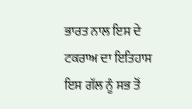ਭਾਰਤ ਨਾਲ ਇਸ ਦੇ ਟਕਰਾਅ ਦਾ ਇਤਿਹਾਸ ਇਸ ਗੱਲ ਨੂੰ ਸਭ ਤੋਂ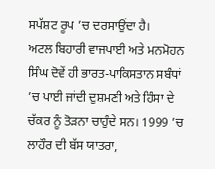ਸਪੱਸ਼ਟ ਰੂਪ ’ਚ ਦਰਸਾਉਂਦਾ ਹੈ।
ਅਟਲ ਬਿਹਾਰੀ ਵਾਜਪਾਈ ਅਤੇ ਮਨਮੋਹਨ ਸਿੰਘ ਦੋਵੇਂ ਹੀ ਭਾਰਤ-ਪਾਕਿਸਤਾਨ ਸਬੰਧਾਂ ’ਚ ਪਾਈ ਜਾਂਦੀ ਦੁਸ਼ਮਣੀ ਅਤੇ ਹਿੰਸਾ ਦੇ ਚੱਕਰ ਨੂੰ ਤੋੜਨਾ ਚਾਹੁੰਦੇ ਸਨ। 1999 ’ਚ ਲਾਹੌਰ ਦੀ ਬੱਸ ਯਾਤਰਾ,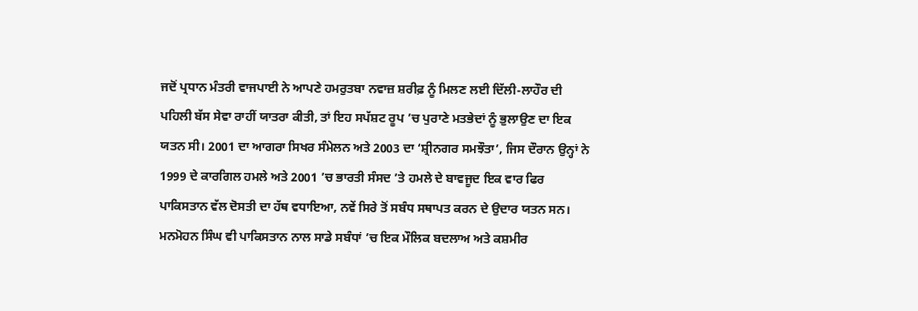ਜਦੋਂ ਪ੍ਰਧਾਨ ਮੰਤਰੀ ਵਾਜਪਾਈ ਨੇ ਆਪਣੇ ਹਮਰੁਤਬਾ ਨਵਾਜ਼ ਸ਼ਰੀਫ਼ ਨੂੰ ਮਿਲਣ ਲਈ ਦਿੱਲੀ-ਲਾਹੌਰ ਦੀ ਪਹਿਲੀ ਬੱਸ ਸੇਵਾ ਰਾਹੀਂ ਯਾਤਰਾ ਕੀਤੀ, ਤਾਂ ਇਹ ਸਪੱਸ਼ਟ ਰੂਪ ’ਚ ਪੁਰਾਣੇ ਮਤਭੇਦਾਂ ਨੂੰ ਭੁਲਾਉਣ ਦਾ ਇਕ ਯਤਨ ਸੀ। 2001 ਦਾ ਆਗਰਾ ਸਿਖਰ ਸੰਮੇਲਨ ਅਤੇ 2003 ਦਾ ‘ਸ਼੍ਰੀਨਗਰ ਸਮਝੌਤਾ’, ਜਿਸ ਦੌਰਾਨ ਉਨ੍ਹਾਂ ਨੇ 1999 ਦੇ ਕਾਰਗਿਲ ਹਮਲੇ ਅਤੇ 2001 ’ਚ ਭਾਰਤੀ ਸੰਸਦ ’ਤੇ ਹਮਲੇ ਦੇ ਬਾਵਜੂਦ ਇਕ ਵਾਰ ਫਿਰ ਪਾਕਿਸਤਾਨ ਵੱਲ ਦੋਸਤੀ ਦਾ ਹੱਥ ਵਧਾਇਆ, ਨਵੇਂ ਸਿਰੇ ਤੋਂ ਸਬੰਧ ਸਥਾਪਤ ਕਰਨ ਦੇ ਉਦਾਰ ਯਤਨ ਸਨ।
ਮਨਮੋਹਨ ਸਿੰਘ ਵੀ ਪਾਕਿਸਤਾਨ ਨਾਲ ਸਾਡੇ ਸਬੰਧਾਂ ’ਚ ਇਕ ਮੌਲਿਕ ਬਦਲਾਅ ਅਤੇ ਕਸ਼ਮੀਰ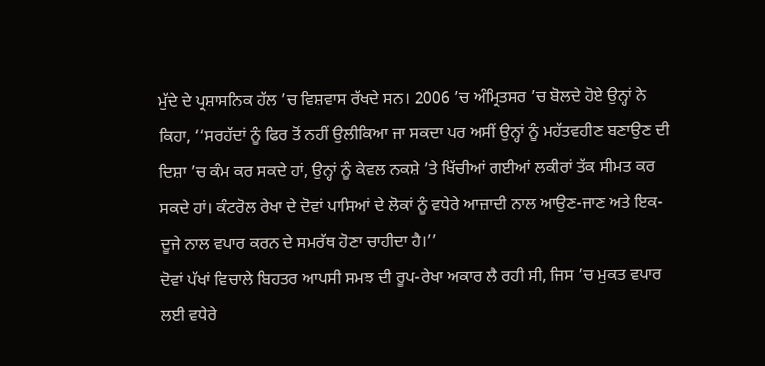ਮੁੱਦੇ ਦੇ ਪ੍ਰਸ਼ਾਸਨਿਕ ਹੱਲ ’ਚ ਵਿਸ਼ਵਾਸ ਰੱਖਦੇ ਸਨ। 2006 ’ਚ ਅੰਮ੍ਰਿਤਸਰ ’ਚ ਬੋਲਦੇ ਹੋਏ ਉਨ੍ਹਾਂ ਨੇ ਕਿਹਾ, ‘‘ਸਰਹੱਦਾਂ ਨੂੰ ਫਿਰ ਤੋਂ ਨਹੀਂ ਉਲੀਕਿਆ ਜਾ ਸਕਦਾ ਪਰ ਅਸੀਂ ਉਨ੍ਹਾਂ ਨੂੰ ਮਹੱਤਵਹੀਣ ਬਣਾਉਣ ਦੀ ਦਿਸ਼ਾ ’ਚ ਕੰਮ ਕਰ ਸਕਦੇ ਹਾਂ, ਉਨ੍ਹਾਂ ਨੂੰ ਕੇਵਲ ਨਕਸ਼ੇ ’ਤੇ ਖਿੱਚੀਆਂ ਗਈਆਂ ਲਕੀਰਾਂ ਤੱਕ ਸੀਮਤ ਕਰ ਸਕਦੇ ਹਾਂ। ਕੰਟਰੋਲ ਰੇਖਾ ਦੇ ਦੋਵਾਂ ਪਾਸਿਆਂ ਦੇ ਲੋਕਾਂ ਨੂੰ ਵਧੇਰੇ ਆਜ਼ਾਦੀ ਨਾਲ ਆਉਣ-ਜਾਣ ਅਤੇ ਇਕ-ਦੂਜੇ ਨਾਲ ਵਪਾਰ ਕਰਨ ਦੇ ਸਮਰੱਥ ਹੋਣਾ ਚਾਹੀਦਾ ਹੈ।’’
ਦੋਵਾਂ ਪੱਖਾਂ ਵਿਚਾਲੇ ਬਿਹਤਰ ਆਪਸੀ ਸਮਝ ਦੀ ਰੂਪ-ਰੇਖਾ ਅਕਾਰ ਲੈ ਰਹੀ ਸੀ, ਜਿਸ ’ਚ ਮੁਕਤ ਵਪਾਰ ਲਈ ਵਧੇਰੇ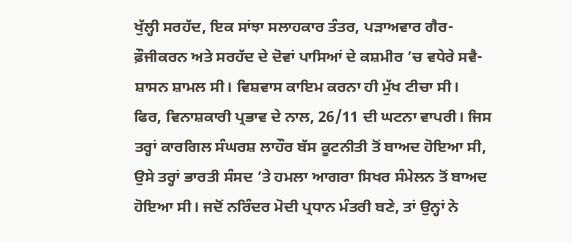ਖੁੱਲ੍ਹੀ ਸਰਹੱਦ, ਇਕ ਸਾਂਝਾ ਸਲਾਹਕਾਰ ਤੰਤਰ, ਪੜਾਅਵਾਰ ਗੈਰ-ਫ਼ੌਜੀਕਰਨ ਅਤੇ ਸਰਹੱਦ ਦੇ ਦੋਵਾਂ ਪਾਸਿਆਂ ਦੇ ਕਸ਼ਮੀਰ ’ਚ ਵਧੇਰੇ ਸਵੈ-ਸ਼ਾਸਨ ਸ਼ਾਮਲ ਸੀ। ਵਿਸ਼ਵਾਸ ਕਾਇਮ ਕਰਨਾ ਹੀ ਮੁੱਖ ਟੀਚਾ ਸੀ।
ਫਿਰ, ਵਿਨਾਸ਼ਕਾਰੀ ਪ੍ਰਭਾਵ ਦੇ ਨਾਲ, 26/11 ਦੀ ਘਟਨਾ ਵਾਪਰੀ। ਜਿਸ ਤਰ੍ਹਾਂ ਕਾਰਗਿਲ ਸੰਘਰਸ਼ ਲਾਹੌਰ ਬੱਸ ਕੂਟਨੀਤੀ ਤੋਂ ਬਾਅਦ ਹੋਇਆ ਸੀ, ਉਸੇ ਤਰ੍ਹਾਂ ਭਾਰਤੀ ਸੰਸਦ ’ਤੇ ਹਮਲਾ ਆਗਰਾ ਸਿਖਰ ਸੰਮੇਲਨ ਤੋਂ ਬਾਅਦ ਹੋਇਆ ਸੀ। ਜਦੋਂ ਨਰਿੰਦਰ ਮੋਦੀ ਪ੍ਰਧਾਨ ਮੰਤਰੀ ਬਣੇ, ਤਾਂ ਉਨ੍ਹਾਂ ਨੇ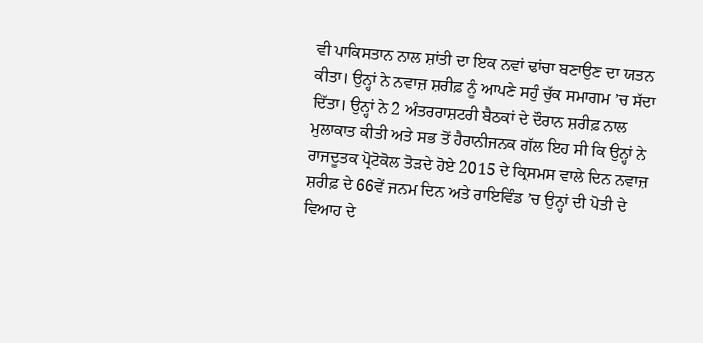ਵੀ ਪਾਕਿਸਤਾਨ ਨਾਲ ਸ਼ਾਂਤੀ ਦਾ ਇਕ ਨਵਾਂ ਢਾਂਚਾ ਬਣਾਉਣ ਦਾ ਯਤਨ ਕੀਤਾ। ਉਨ੍ਹਾਂ ਨੇ ਨਵਾਜ਼ ਸ਼ਰੀਫ਼ ਨੂੰ ਆਪਣੇ ਸਹੁੰ ਚੁੱਕ ਸਮਾਗਮ ’ਚ ਸੱਦਾ ਦਿੱਤਾ। ਉਨ੍ਹਾਂ ਨੇ 2 ਅੰਤਰਰਾਸ਼ਟਰੀ ਬੈਠਕਾਂ ਦੇ ਦੌਰਾਨ ਸ਼ਰੀਫ਼ ਨਾਲ ਮੁਲਾਕਾਤ ਕੀਤੀ ਅਤੇ ਸਭ ਤੋਂ ਹੈਰਾਨੀਜਨਕ ਗੱਲ ਇਹ ਸੀ ਕਿ ਉਨ੍ਹਾਂ ਨੇ ਰਾਜਦੂਤਕ ਪ੍ਰੋਟੋਕੋਲ ਤੋੜਦੇ ਹੋਏ 2015 ਦੇ ਕ੍ਰਿਸਮਸ ਵਾਲੇ ਦਿਨ ਨਵਾਜ਼ ਸ਼ਰੀਫ਼ ਦੇ 66ਵੇਂ ਜਨਮ ਦਿਨ ਅਤੇ ਰਾਇਵਿੰਡ ’ਚ ਉਨ੍ਹਾਂ ਦੀ ਪੋਤੀ ਦੇ ਵਿਆਹ ਦੇ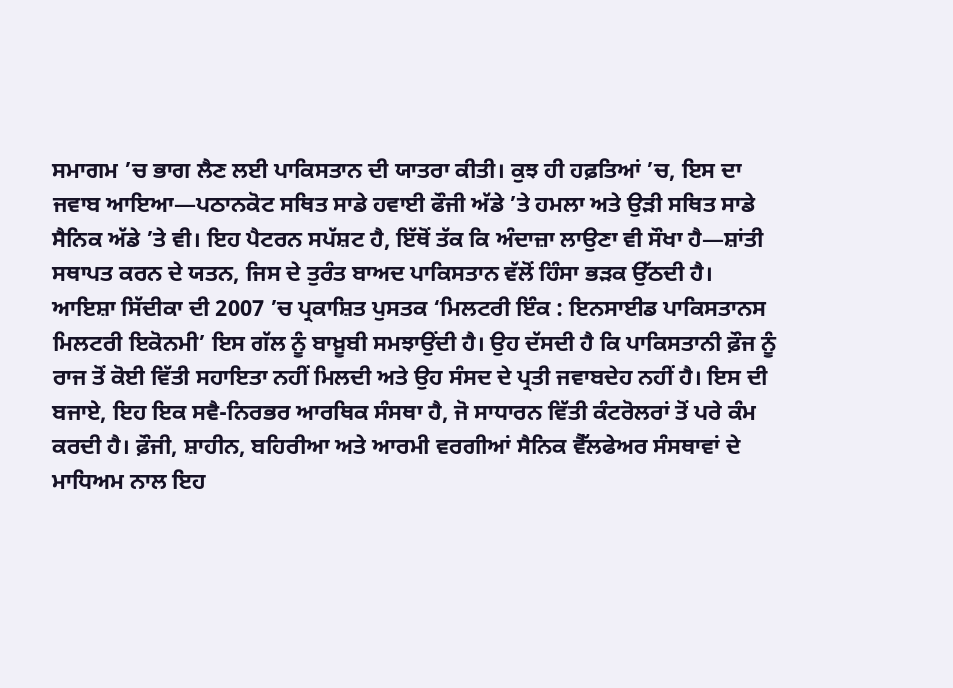ਸਮਾਗਮ ’ਚ ਭਾਗ ਲੈਣ ਲਈ ਪਾਕਿਸਤਾਨ ਦੀ ਯਾਤਰਾ ਕੀਤੀ। ਕੁਝ ਹੀ ਹਫ਼ਤਿਆਂ ’ਚ, ਇਸ ਦਾ ਜਵਾਬ ਆਇਆ—ਪਠਾਨਕੋਟ ਸਥਿਤ ਸਾਡੇ ਹਵਾਈ ਫੌਜੀ ਅੱਡੇ ’ਤੇ ਹਮਲਾ ਅਤੇ ਉੜੀ ਸਥਿਤ ਸਾਡੇ ਸੈਨਿਕ ਅੱਡੇ ’ਤੇ ਵੀ। ਇਹ ਪੈਟਰਨ ਸਪੱਸ਼ਟ ਹੈ, ਇੱਥੋਂ ਤੱਕ ਕਿ ਅੰਦਾਜ਼ਾ ਲਾਉਣਾ ਵੀ ਸੌਖਾ ਹੈ—ਸ਼ਾਂਤੀ ਸਥਾਪਤ ਕਰਨ ਦੇ ਯਤਨ, ਜਿਸ ਦੇ ਤੁਰੰਤ ਬਾਅਦ ਪਾਕਿਸਤਾਨ ਵੱਲੋਂ ਹਿੰਸਾ ਭੜਕ ਉੱਠਦੀ ਹੈ।
ਆਇਸ਼ਾ ਸਿੱਦੀਕਾ ਦੀ 2007 ’ਚ ਪ੍ਰਕਾਸ਼ਿਤ ਪੁਸਤਕ ‘ਮਿਲਟਰੀ ਇੰਕ : ਇਨਸਾਈਡ ਪਾਕਿਸਤਾਨਸ ਮਿਲਟਰੀ ਇਕੋਨਮੀ’ ਇਸ ਗੱਲ ਨੂੰ ਬਾਖ਼ੂਬੀ ਸਮਝਾਉਂਦੀ ਹੈ। ਉਹ ਦੱਸਦੀ ਹੈ ਕਿ ਪਾਕਿਸਤਾਨੀ ਫ਼ੌਜ ਨੂੰ ਰਾਜ ਤੋਂ ਕੋਈ ਵਿੱਤੀ ਸਹਾਇਤਾ ਨਹੀਂ ਮਿਲਦੀ ਅਤੇ ਉਹ ਸੰਸਦ ਦੇ ਪ੍ਰਤੀ ਜਵਾਬਦੇਹ ਨਹੀਂ ਹੈ। ਇਸ ਦੀ ਬਜਾਏ, ਇਹ ਇਕ ਸਵੈ-ਨਿਰਭਰ ਆਰਥਿਕ ਸੰਸਥਾ ਹੈ, ਜੋ ਸਾਧਾਰਨ ਵਿੱਤੀ ਕੰਟਰੋਲਰਾਂ ਤੋਂ ਪਰੇ ਕੰਮ ਕਰਦੀ ਹੈ। ਫ਼ੌਜੀ, ਸ਼ਾਹੀਨ, ਬਹਿਰੀਆ ਅਤੇ ਆਰਮੀ ਵਰਗੀਆਂ ਸੈਨਿਕ ਵੈੱਲਫੇਅਰ ਸੰਸਥਾਵਾਂ ਦੇ ਮਾਧਿਅਮ ਨਾਲ ਇਹ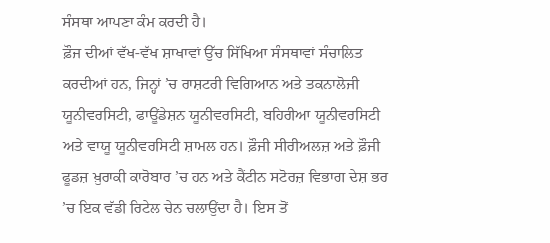ਸੰਸਥਾ ਆਪਣਾ ਕੰਮ ਕਰਦੀ ਹੈ।
ਫ਼ੌਜ ਦੀਆਂ ਵੱਖ-ਵੱਖ ਸ਼ਾਖਾਵਾਂ ਉੱਚ ਸਿੱਖਿਆ ਸੰਸਥਾਵਾਂ ਸੰਚਾਲਿਤ ਕਰਦੀਆਂ ਹਨ, ਜਿਨ੍ਹਾਂ ’ਚ ਰਾਸ਼ਟਰੀ ਵਿਗਿਆਨ ਅਤੇ ਤਕਨਾਲੋਜੀ ਯੂਨੀਵਰਸਿਟੀ, ਫਾਊਂਡੇਸ਼ਨ ਯੂਨੀਵਰਸਿਟੀ, ਬਹਿਰੀਆ ਯੂਨੀਵਰਸਿਟੀ ਅਤੇ ਵਾਯੂ ਯੂਨੀਵਰਸਿਟੀ ਸ਼ਾਮਲ ਹਨ। ਫ਼ੌਜੀ ਸੀਰੀਅਲਜ਼ ਅਤੇ ਫ਼ੌਜੀ ਫੂਡਜ਼ ਖ਼ੁਰਾਕੀ ਕਾਰੋਬਾਰ ’ਚ ਹਨ ਅਤੇ ਕੈਂਟੀਨ ਸਟੋਰਜ਼ ਵਿਭਾਗ ਦੇਸ਼ ਭਰ ’ਚ ਇਕ ਵੱਡੀ ਰਿਟੇਲ ਚੇਨ ਚਲਾਉਂਦਾ ਹੈ। ਇਸ ਤੋਂ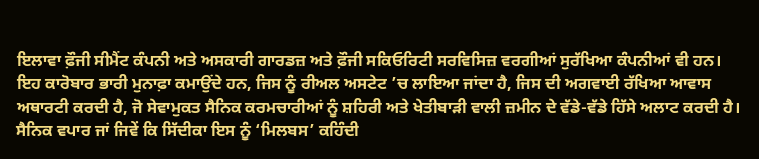ਇਲਾਵਾ ਫ਼ੌਜੀ ਸੀਮੈਂਟ ਕੰਪਨੀ ਅਤੇ ਅਸਕਾਰੀ ਗਾਰਡਜ਼ ਅਤੇ ਫ਼ੌਜੀ ਸਕਿਓਰਿਟੀ ਸਰਵਿਸਿਜ਼ ਵਰਗੀਆਂ ਸੁਰੱਖਿਆ ਕੰਪਨੀਆਂ ਵੀ ਹਨ। ਇਹ ਕਾਰੋਬਾਰ ਭਾਰੀ ਮੁਨਾਫ਼ਾ ਕਮਾਉਂਦੇ ਹਨ, ਜਿਸ ਨੂੰ ਰੀਅਲ ਅਸਟੇਟ ’ਚ ਲਾਇਆ ਜਾਂਦਾ ਹੈ, ਜਿਸ ਦੀ ਅਗਵਾਈ ਰੱਖਿਆ ਆਵਾਸ ਅਥਾਰਟੀ ਕਰਦੀ ਹੈ, ਜੋ ਸੇਵਾਮੁਕਤ ਸੈਨਿਕ ਕਰਮਚਾਰੀਆਂ ਨੂੰ ਸ਼ਹਿਰੀ ਅਤੇ ਖੇਤੀਬਾੜੀ ਵਾਲੀ ਜ਼ਮੀਨ ਦੇ ਵੱਡੇ-ਵੱਡੇ ਹਿੱਸੇ ਅਲਾਟ ਕਰਦੀ ਹੈ।
ਸੈਨਿਕ ਵਪਾਰ ਜਾਂ ਜਿਵੇਂ ਕਿ ਸਿੱਦੀਕਾ ਇਸ ਨੂੰ ‘ਮਿਲਬਸ’ ਕਹਿੰਦੀ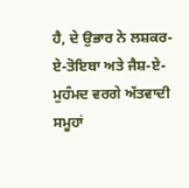ਹੈ, ਦੇ ਉਭਾਰ ਨੇ ਲਸ਼ਕਰ-ਏ-ਤੋਇਬਾ ਅਤੇ ਜੈਸ਼-ਏ-ਮੁਹੰਮਦ ਵਰਗੇ ਅੱਤਵਾਦੀ ਸਮੂਹਾਂ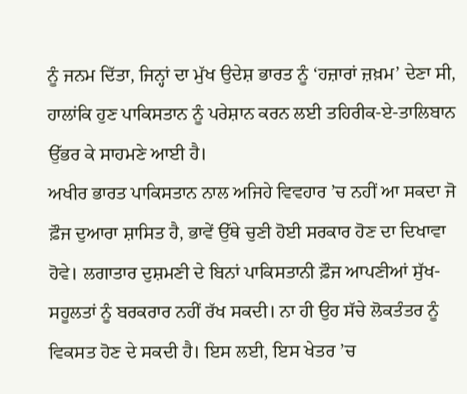ਨੂੰ ਜਨਮ ਦਿੱਤਾ, ਜਿਨ੍ਹਾਂ ਦਾ ਮੁੱਖ ਉਦੇਸ਼ ਭਾਰਤ ਨੂੰ ‘ਹਜ਼ਾਰਾਂ ਜ਼ਖ਼ਮ’ ਦੇਣਾ ਸੀ, ਹਾਲਾਂਕਿ ਹੁਣ ਪਾਕਿਸਤਾਨ ਨੂੰ ਪਰੇਸ਼ਾਨ ਕਰਨ ਲਈ ਤਹਿਰੀਕ-ਏ-ਤਾਲਿਬਾਨ ਉੱਭਰ ਕੇ ਸਾਹਮਣੇ ਆਈ ਹੈ।
ਅਖੀਰ ਭਾਰਤ ਪਾਕਿਸਤਾਨ ਨਾਲ ਅਜਿਹੇ ਵਿਵਹਾਰ ’ਚ ਨਹੀਂ ਆ ਸਕਦਾ ਜੋ ਫ਼ੌਜ ਦੁਆਰਾ ਸ਼ਾਸਿਤ ਹੈ, ਭਾਵੇਂ ਉੱਥੇ ਚੁਣੀ ਹੋਈ ਸਰਕਾਰ ਹੋਣ ਦਾ ਦਿਖਾਵਾ ਹੋਵੇ। ਲਗਾਤਾਰ ਦੁਸ਼ਮਣੀ ਦੇ ਬਿਨਾਂ ਪਾਕਿਸਤਾਨੀ ਫ਼ੌਜ ਆਪਣੀਆਂ ਸੁੱਖ-ਸਹੂਲਤਾਂ ਨੂੰ ਬਰਕਰਾਰ ਨਹੀਂ ਰੱਖ ਸਕਦੀ। ਨਾ ਹੀ ਉਹ ਸੱਚੇ ਲੋਕਤੰਤਰ ਨੂੰ ਵਿਕਸਤ ਹੋਣ ਦੇ ਸਕਦੀ ਹੈ। ਇਸ ਲਈ, ਇਸ ਖੇਤਰ ’ਚ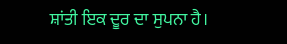ਸ਼ਾਂਤੀ ਇਕ ਦੂਰ ਦਾ ਸੁਪਨਾ ਹੈ।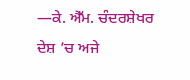—ਕੇ. ਐੱਮ. ਚੰਦਰਸ਼ੇਖਰ
ਦੇਸ਼ ’ਚ ਅਜੇ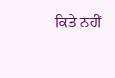ਕਿਤੇ ਨਹੀਂ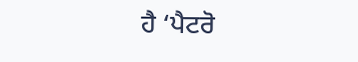ਹੈ ‘ਪੈਟਰੋ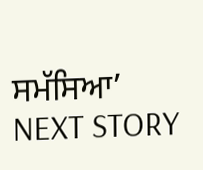ਸਮੱਸਿਆ’
NEXT STORY